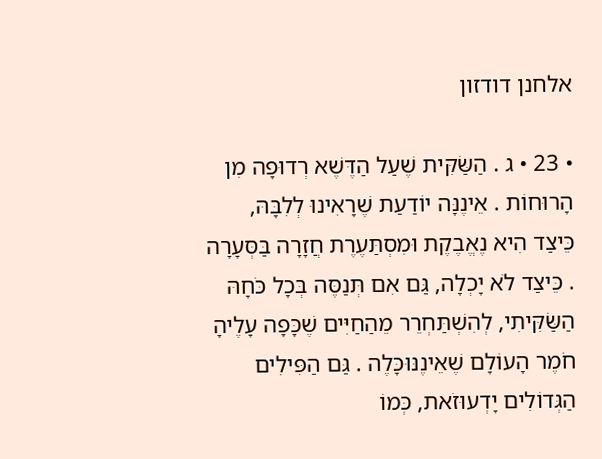אלחנן דודזון

• 23 • ג . הַשַּׂקִּית שֶׁעַל הַדֶּשֶׁא רְדוּפָה מִן הָרוּחוֹת . אֵינֶנָּה יוֹדַעַת שֶׁרָאִינוּ לְלִבָּהּ, כֵּיצַד הִיא נֶאֱבֶקֶת וּמִסְתַּעֶרֶת חֲזָרָה בַּסְּעָרָה . כֵּיצַד לֹא יָכְלָה, גַּם אִם תְּנַסֶּה בְּכָל כֹּחָהּ הַשַּׂקִּיתִי, לְהִשְׁתַּחְרֵר מֵהַחַיִּים שֶׁכָּפָה עָלֶיהָ חֹמֶר הָעוֹלָם שֶׁאֵינֶנּוּכָּלֶה . גַּם הַפִּילִים הַגְּדוֹלִים יָדְעוּזֹאת, כְּמוֹ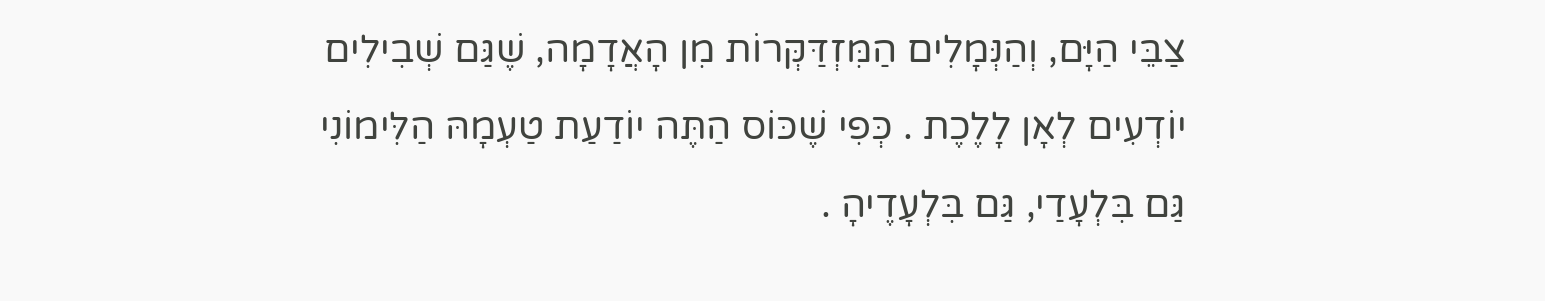צַבֵּי הַיָּם, וְהַנְּמָלִים הַמִּזְדַּקְּרוֹת מִן הָאֲדָמָה, שֶׁגַּם שְׁבִילִים יוֹדְעִים לְאָן לָלֶכֶת . כְּפִי שֶׁכּוֹס הַתֶּה יוֹדַעַת טַעְמָהּ הַלִּימוֹנִי גַּם בִּלְעָדַי, גַּם בִּלְעָדֶיהָ .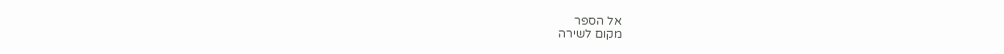אל הספר
מקום לשירה